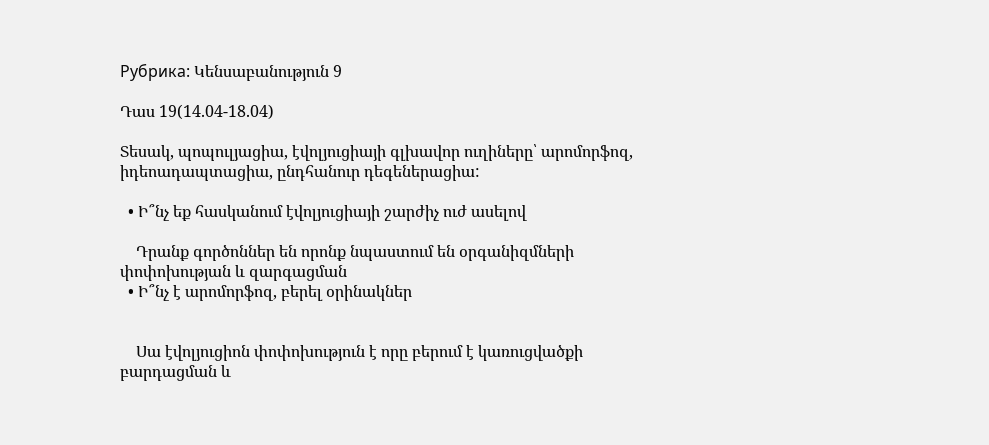Рубрика: Կենսաբանություն 9

Դաս 19(14.04-18.04)

Տեսակ, պոպուլյացիա, էվոլյուցիայի գլխավոր ուղիները՝ արոմորֆոզ, իդեոադապտացիա, ընդհանուր դեգեներացիա:

  • Ի՞նչ եք հասկանում էվոլյուցիայի շարժիչ ուժ ասելով

    Դրանք գործոններ են որոնք նպաստում են օրգանիզմների փոփոխության և զարգացման
  • Ի՞նչ է արոմորֆոզ, բերել օրինակներ


    Սա էվոլյուցիոն փոփոխություն է որը բերում է կառուցվածքի բարդացման և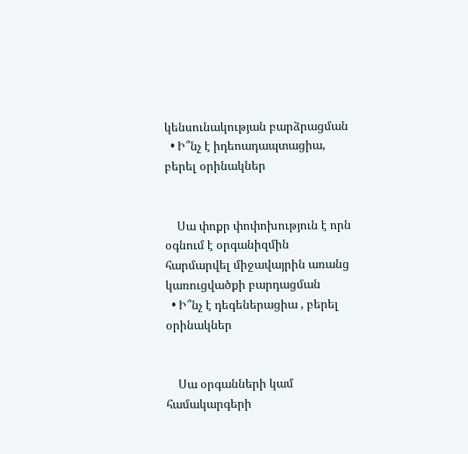կենսունակության բարձրացման
  • Ի՞նչ է իդեոադապտացիա, բերել օրինակներ


    Սա փոքր փոփոխություն է որն օգնում է օրգանիզմին հարմարվել միջավայրին առանց կառուցվածքի բարդացման
  • Ի՞նչ է դեգեներացիա , բերել օրինակներ


    Սա օրգանների կամ համակարգերի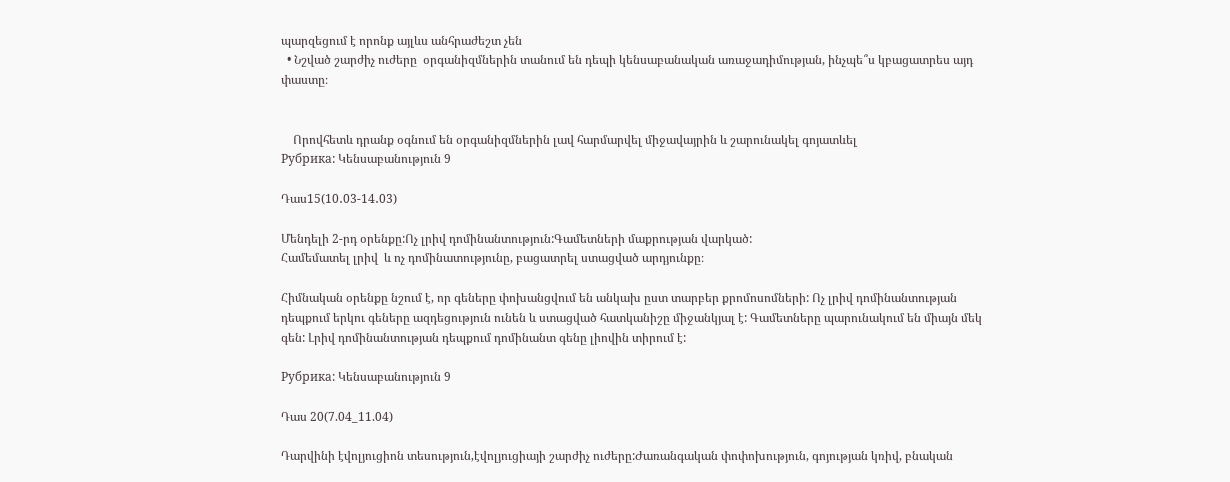պարզեցում է որոնք այլևս անհրաժեշտ չեն
  • Նշված շարժիչ ուժերը  օրգանիզմներին տանում են դեպի կենսաբանական առաջադիմության, ինչպե՞ս կբացատրես այդ փաստը։


    Որովհետև դրանք օգնում են օրգանիզմներին լավ հարմարվել միջավայրին և շարունակել գոյատևել
Рубрика: Կենսաբանություն 9

Դաս15(10․03-14․03)

Մենդելի 2-րդ օրենքը:Ոչ լրիվ դոմինանտություն:Գամետների մաքրության վարկած:
Համեմատել լրիվ  և ոչ դոմինատությունը, բացատրել ստացված արդյունքը։

Հիմնական օրենքը նշում է, որ գեները փոխանցվում են անկախ ըստ տարբեր քրոմոսոմների: Ոչ լրիվ դոմինանտության դեպքում երկու գեները ազդեցություն ունեն և ստացված հատկանիշը միջանկյալ է: Գամետները պարունակում են միայն մեկ գեն: Լրիվ դոմինանտության դեպքում դոմինանտ գենը լիովին տիրում է:

Рубрика: Կենսաբանություն 9

Դաս 20(7.04_11.04)

Դարվինի էվոլյուցիոն տեսություն,էվոլյուցիայի շարժիչ ուժերը:Ժառանգական փոփոխություն, գոյության կռիվ, բնական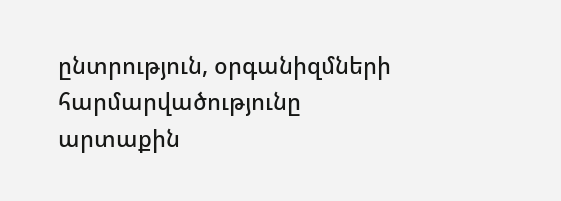ընտրություն, օրգանիզմների հարմարվածությունը արտաքին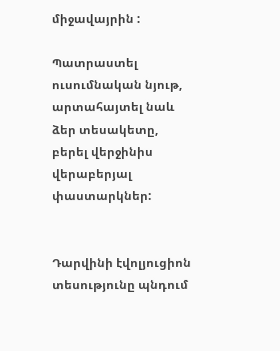միջավայրին :

Պատրաստել ուսումնական նյութ, արտահայտել նաև ձեր տեսակետը, բերել վերջինիս վերաբերյալ փաստարկներ:


Դարվինի էվոլյուցիոն տեսությունը պնդում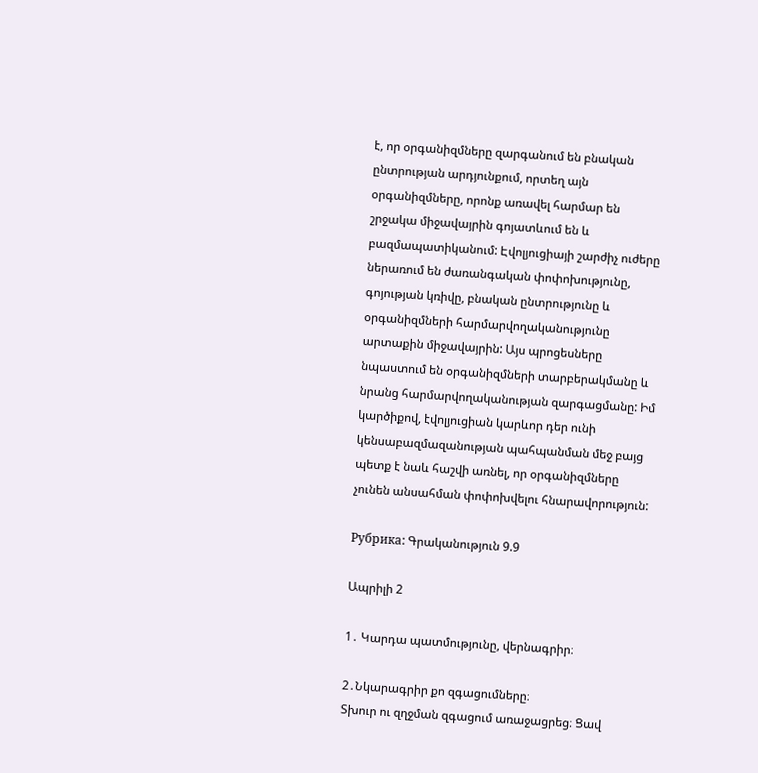է, որ օրգանիզմները զարգանում են բնական ընտրության արդյունքում, որտեղ այն օրգանիզմները, որոնք առավել հարմար են շրջակա միջավայրին գոյատևում են և բազմապատիկանում: Էվոլյուցիայի շարժիչ ուժերը ներառում են ժառանգական փոփոխությունը, գոյության կռիվը, բնական ընտրությունը և օրգանիզմների հարմարվողականությունը արտաքին միջավայրին: Այս պրոցեսները նպաստում են օրգանիզմների տարբերակմանը և նրանց հարմարվողականության զարգացմանը: Իմ կարծիքով, էվոլյուցիան կարևոր դեր ունի կենսաբազմազանության պահպանման մեջ բայց պետք է նաև հաշվի առնել, որ օրգանիզմները չունեն անսահման փոփոխվելու հնարավորություն:

Рубрика: Գրականություն 9.9

Ապրիլի 2

1․ Կարդա պատմությունը, վերնագրիր։

2․Նկարագրիր քո զգացումները։
Տխուր ու զղջման զգացում առաջացրեց։ Ցավ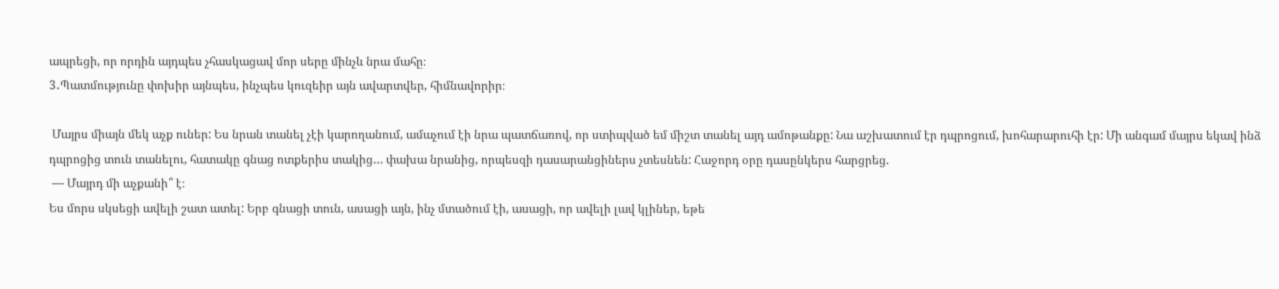ապրեցի, որ որդին այդպես չհասկացավ մոր սերը մինչև նրա մահը։
3․Պատմությունը փոխիր այնպես, ինչպես կուզեիր այն ավարտվեր, հիմնավորիր։

 Մայրս միայն մեկ աչք ուներ: Ես նրան տանել չէի կարողանում, ամաչում էի նրա պատճառով, որ ստիպված եմ միշտ տանել այդ ամոթանքը: Նա աշխատում էր դպրոցում, խոհարարուհի էր: Մի անգամ մայրս եկավ ինձ դպրոցից տուն տանելու, հատակը գնաց ոտքերիս տակից… փախա նրանից, որպեսզի դասարանցիներս չտեսնեն: Հաջորդ օրը դասընկերս հարցրեց.
 — Մայրդ մի աչքանի՞ է։
Ես մորս սկսեցի ավելի շատ ատել: Երբ գնացի տուն, ասացի այն, ինչ մտածում էի, ասացի, որ ավելի լավ կլիներ, եթե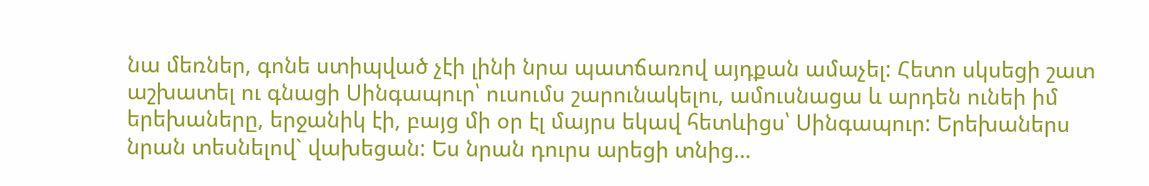նա մեռներ, գոնե ստիպված չէի լինի նրա պատճառով այդքան ամաչել: Հետո սկսեցի շատ աշխատել ու գնացի Սինգապուր՝ ուսումս շարունակելու, ամուսնացա և արդեն ունեի իմ երեխաները, երջանիկ էի, բայց մի օր էլ մայրս եկավ հետևիցս՝ Սինգապուր: Երեխաներս նրան տեսնելով` վախեցան: Ես նրան դուրս արեցի տնից…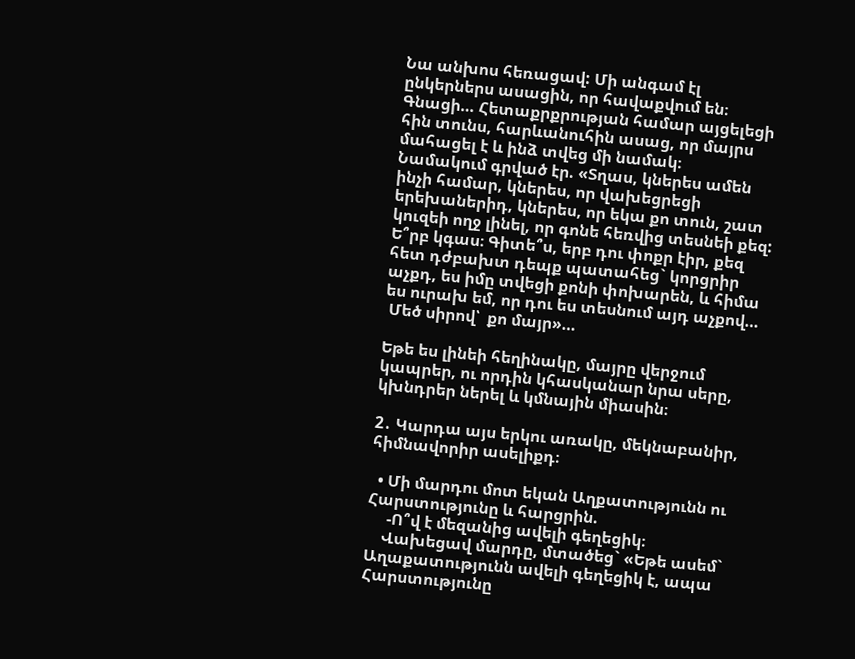Նա անխոս հեռացավ: Մի անգամ էլ ընկերներս ասացին, որ հավաքվում են։ Գնացի… Հետաքրքրության համար այցելեցի հին տունս, հարևանուհին ասաց, որ մայրս մահացել է և ինձ տվեց մի նամակ։
Նամակում գրված էր. «Տղաս, կներես ամեն ինչի համար, կներես, որ վախեցրեցի երեխաներիդ, կներես, որ եկա քո տուն, շատ կուզեի ողջ լինել, որ գոնե հեռվից տեսնեի քեզ: Ե՞րբ կգաս։ Գիտե՞ս, երբ դու փոքր էիր, քեզ հետ դժբախտ դեպք պատահեց` կորցրիր աչքդ, ես իմը տվեցի քոնի փոխարեն, և հիմա ես ուրախ եմ, որ դու ես տեսնում այդ աչքով…
 Մեծ սիրով՝  քո մայր»…

Եթե ես լինեի հեղինակը, մայրը վերջում կապրեր, ու որդին կհասկանար նրա սերը, կխնդրեր ներել և կմնային միասին։

2․ Կարդա այս երկու առակը, մեկնաբանիր, հիմնավորիր ասելիքդ։

  • Մի մարդու մոտ եկան Աղքատությունն ու Հարստությունը և հարցրին.
     -Ո՞վ է մեզանից ավելի գեղեցիկ։
    Վախեցավ մարդը, մտածեց` «Եթե ասեմ` Աղաքատությունն ավելի գեղեցիկ է, ապա Հարստությունը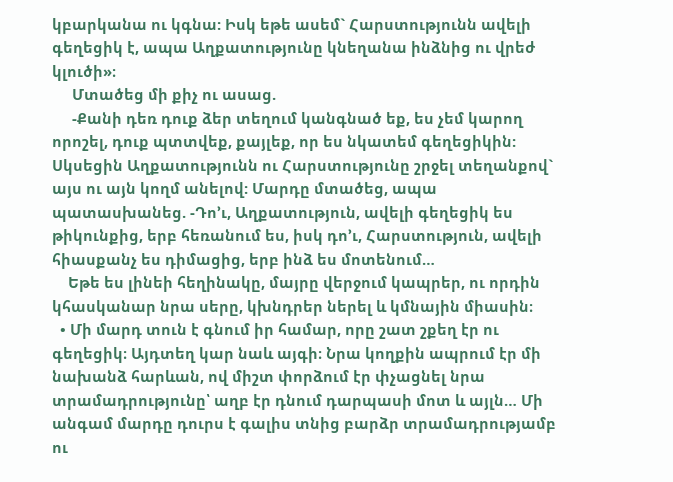կբարկանա ու կգնա: Իսկ եթե ասեմ` Հարստությունն ավելի գեղեցիկ է, ապա Աղքատությունը կնեղանա ինձնից ու վրեժ կլուծի»։
     Մտածեց մի քիչ ու ասաց.
     -Քանի դեռ դուք ձեր տեղում կանգնած եք, ես չեմ կարող որոշել, դուք պտտվեք, քայլեք, որ ես նկատեմ գեղեցիկին: Սկսեցին Աղքատությունն ու Հարստությունը շրջել տեղանքով` այս ու այն կողմ անելով: Մարդը մտածեց, ապա պատասխանեց. -Դո’ւ, Աղքատություն, ավելի գեղեցիկ ես թիկունքից, երբ հեռանում ես, իսկ դո’ւ, Հարստություն, ավելի հիասքանչ ես դիմացից, երբ ինձ ես մոտենում…
    Եթե ես լինեի հեղինակը, մայրը վերջում կապրեր, ու որդին կհասկանար նրա սերը, կխնդրեր ներել և կմնային միասին։
  • Մի մարդ տուն է գնում իր համար, որը շատ շքեղ էր ու գեղեցիկ։ Այդտեղ կար նաև այգի։ Նրա կողքին ապրում էր մի նախանձ հարևան, ով միշտ փորձում էր փչացնել նրա տրամադրությունը՝ աղբ էր դնում դարպասի մոտ և այլն… Մի անգամ մարդը դուրս է գալիս տնից բարձր տրամադրությամբ ու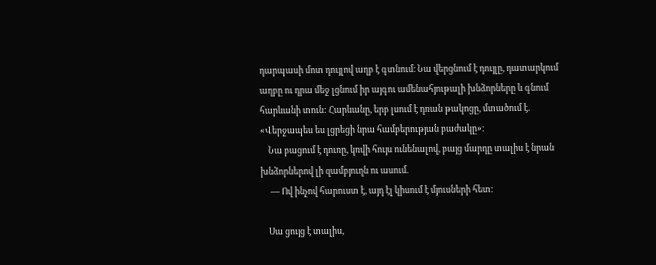դարպասի մոտ դույլով աղբ է գտնում։ Նա վերցնում է դույլը, դատարկում աղբը ու դրա մեջ լցնում իր այգու ամենահյութալի խնձորները և գնում հարևանի տուն: Հարևանը, երբ լսում է դռան թակոցը, մտածում է. «Վերջապես ես լցրեցի նրա համբերության բաժակը»։
    Նա բացում է դուռը, կռվի հույս ունենալով, բայց մարդը տալիս է նրան խնձորներով լի զամբյուղն ու ասում.
     — Ով ինչով հարուստ է, այդ էլ կիսում է մյուսների հետ։

    Սա ցույց է տալիս,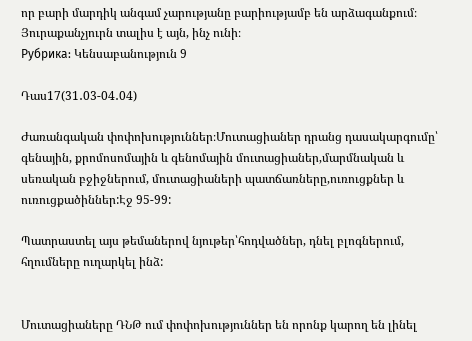որ բարի մարդիկ անգամ չարությանը բարիությամբ են արձագանքում։ Յուրաքանչյուրն տալիս է այն, ինչ ունի։
Рубрика: Կենսաբանություն 9

Դաս17(31․03-04․04)

Ժառանգական փոփոխություններ։Մուտացիաներ դրանց դասակարգումը՝ գենային, քրոմոսոմային և գենոմային մուտացիաներ,մարմնական և սեռական բջիջներում, մուտացիաների պատճառները,ուռուցքներ և ուռուցքածիններ:Էջ 95-99:

Պատրաստել այս թեմաներով նյութեր՝հոդվածներ, դնել բլոգներում, հղումները ուղարկել ինձ:


Մուտացիաները ԴՆԹ ում փոփոխություններ են որոնք կարող են լինել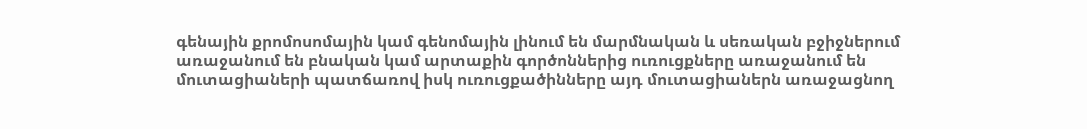գենային քրոմոսոմային կամ գենոմային լինում են մարմնական և սեռական բջիջներում առաջանում են բնական կամ արտաքին գործոններից ուռուցքները առաջանում են մուտացիաների պատճառով իսկ ուռուցքածինները այդ մուտացիաներն առաջացնող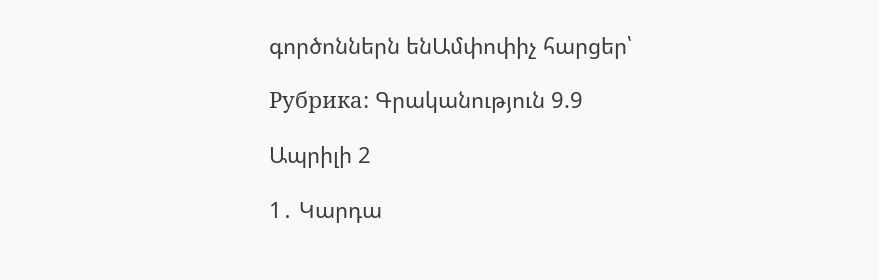գործոններն ենԱմփոփիչ հարցեր՝

Рубрика: Գրականություն 9.9

Ապրիլի 2

1․ Կարդա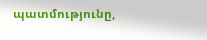պատմությունը,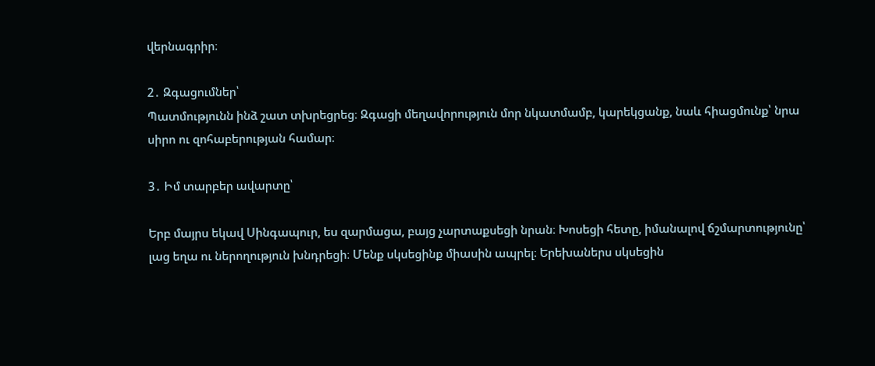վերնագրիր։

2․ Զգացումներ՝
Պատմությունն ինձ շատ տխրեցրեց։ Զգացի մեղավորություն մոր նկատմամբ, կարեկցանք, նաև հիացմունք՝ նրա սիրո ու զոհաբերության համար։

3․ Իմ տարբեր ավարտը՝

Երբ մայրս եկավ Սինգապուր, ես զարմացա, բայց չարտաքսեցի նրան։ Խոսեցի հետը, իմանալով ճշմարտությունը՝ լաց եղա ու ներողություն խնդրեցի։ Մենք սկսեցինք միասին ապրել։ Երեխաներս սկսեցին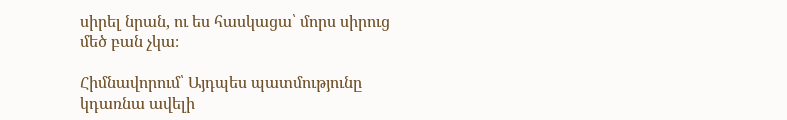սիրել նրան, ու ես հասկացա՝ մորս սիրուց մեծ բան չկա։

Հիմնավորում՝ Այդպես պատմությունը կդառնա ավելի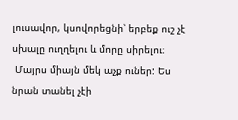լուսավոր, կսովորեցնի՝ երբեք ուշ չէ սխալը ուղղելու և մորը սիրելու։
 Մայրս միայն մեկ աչք ուներ: Ես նրան տանել չէի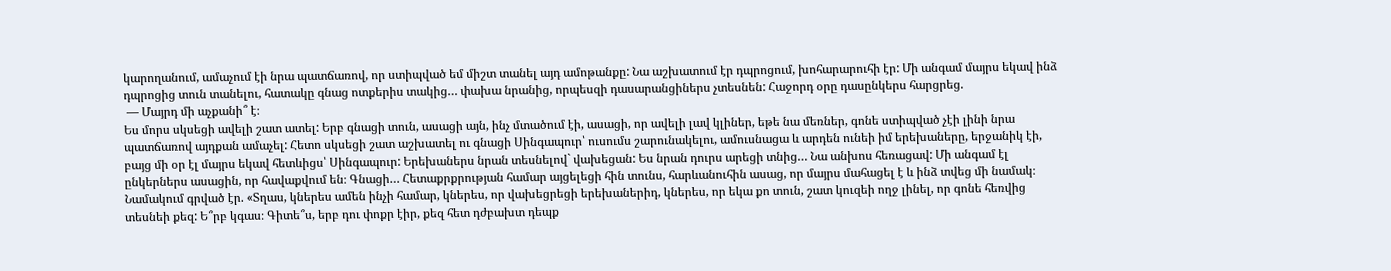կարողանում, ամաչում էի նրա պատճառով, որ ստիպված եմ միշտ տանել այդ ամոթանքը: Նա աշխատում էր դպրոցում, խոհարարուհի էր: Մի անգամ մայրս եկավ ինձ դպրոցից տուն տանելու, հատակը գնաց ոտքերիս տակից… փախա նրանից, որպեսզի դասարանցիներս չտեսնեն: Հաջորդ օրը դասընկերս հարցրեց.
 — Մայրդ մի աչքանի՞ է։
Ես մորս սկսեցի ավելի շատ ատել: Երբ գնացի տուն, ասացի այն, ինչ մտածում էի, ասացի, որ ավելի լավ կլիներ, եթե նա մեռներ, գոնե ստիպված չէի լինի նրա պատճառով այդքան ամաչել: Հետո սկսեցի շատ աշխատել ու գնացի Սինգապուր՝ ուսումս շարունակելու, ամուսնացա և արդեն ունեի իմ երեխաները, երջանիկ էի, բայց մի օր էլ մայրս եկավ հետևիցս՝ Սինգապուր: Երեխաներս նրան տեսնելով` վախեցան: Ես նրան դուրս արեցի տնից… Նա անխոս հեռացավ: Մի անգամ էլ ընկերներս ասացին, որ հավաքվում են։ Գնացի… Հետաքրքրության համար այցելեցի հին տունս, հարևանուհին ասաց, որ մայրս մահացել է և ինձ տվեց մի նամակ։
Նամակում գրված էր. «Տղաս, կներես ամեն ինչի համար, կներես, որ վախեցրեցի երեխաներիդ, կներես, որ եկա քո տուն, շատ կուզեի ողջ լինել, որ գոնե հեռվից տեսնեի քեզ: Ե՞րբ կգաս։ Գիտե՞ս, երբ դու փոքր էիր, քեզ հետ դժբախտ դեպք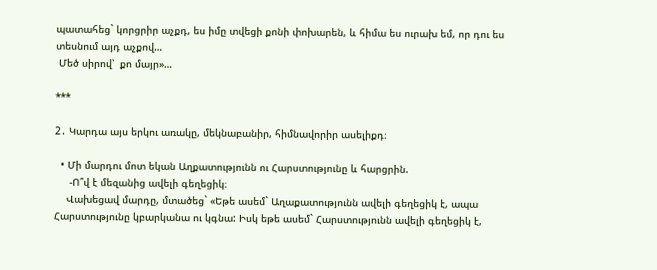պատահեց` կորցրիր աչքդ, ես իմը տվեցի քոնի փոխարեն, և հիմա ես ուրախ եմ, որ դու ես տեսնում այդ աչքով…
 Մեծ սիրով՝  քո մայր»…

***

2․ Կարդա այս երկու առակը, մեկնաբանիր, հիմնավորիր ասելիքդ։

  • Մի մարդու մոտ եկան Աղքատությունն ու Հարստությունը և հարցրին.
     -Ո՞վ է մեզանից ավելի գեղեցիկ։
    Վախեցավ մարդը, մտածեց` «Եթե ասեմ` Աղաքատությունն ավելի գեղեցիկ է, ապա Հարստությունը կբարկանա ու կգնա: Իսկ եթե ասեմ` Հարստությունն ավելի գեղեցիկ է,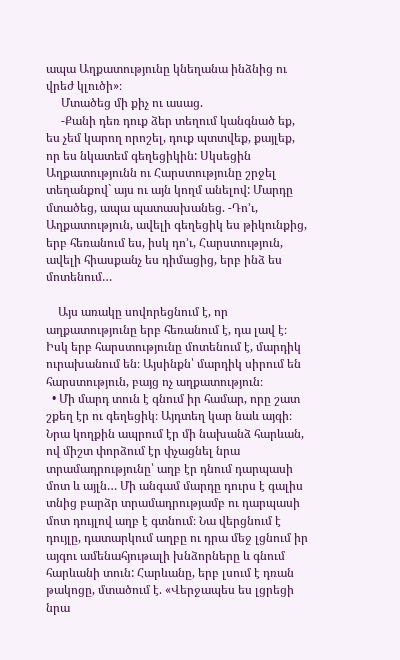ապա Աղքատությունը կնեղանա ինձնից ու վրեժ կլուծի»։
     Մտածեց մի քիչ ու ասաց.
     -Քանի դեռ դուք ձեր տեղում կանգնած եք, ես չեմ կարող որոշել, դուք պտտվեք, քայլեք, որ ես նկատեմ գեղեցիկին: Սկսեցին Աղքատությունն ու Հարստությունը շրջել տեղանքով` այս ու այն կողմ անելով: Մարդը մտածեց, ապա պատասխանեց. -Դո’ւ, Աղքատություն, ավելի գեղեցիկ ես թիկունքից, երբ հեռանում ես, իսկ դո’ւ, Հարստություն, ավելի հիասքանչ ես դիմացից, երբ ինձ ես մոտենում…

    Այս առակը սովորեցնում է, որ աղքատությունը երբ հեռանում է, դա լավ է։ Իսկ երբ հարստությունը մոտենում է, մարդիկ ուրախանում են։ Այսինքն՝ մարդիկ սիրում են հարստություն, բայց ոչ աղքատություն։
  • Մի մարդ տուն է գնում իր համար, որը շատ շքեղ էր ու գեղեցիկ։ Այդտեղ կար նաև այգի։ Նրա կողքին ապրում էր մի նախանձ հարևան, ով միշտ փորձում էր փչացնել նրա տրամադրությունը՝ աղբ էր դնում դարպասի մոտ և այլն… Մի անգամ մարդը դուրս է գալիս տնից բարձր տրամադրությամբ ու դարպասի մոտ դույլով աղբ է գտնում։ Նա վերցնում է դույլը, դատարկում աղբը ու դրա մեջ լցնում իր այգու ամենահյութալի խնձորները և գնում հարևանի տուն: Հարևանը, երբ լսում է դռան թակոցը, մտածում է. «Վերջապես ես լցրեցի նրա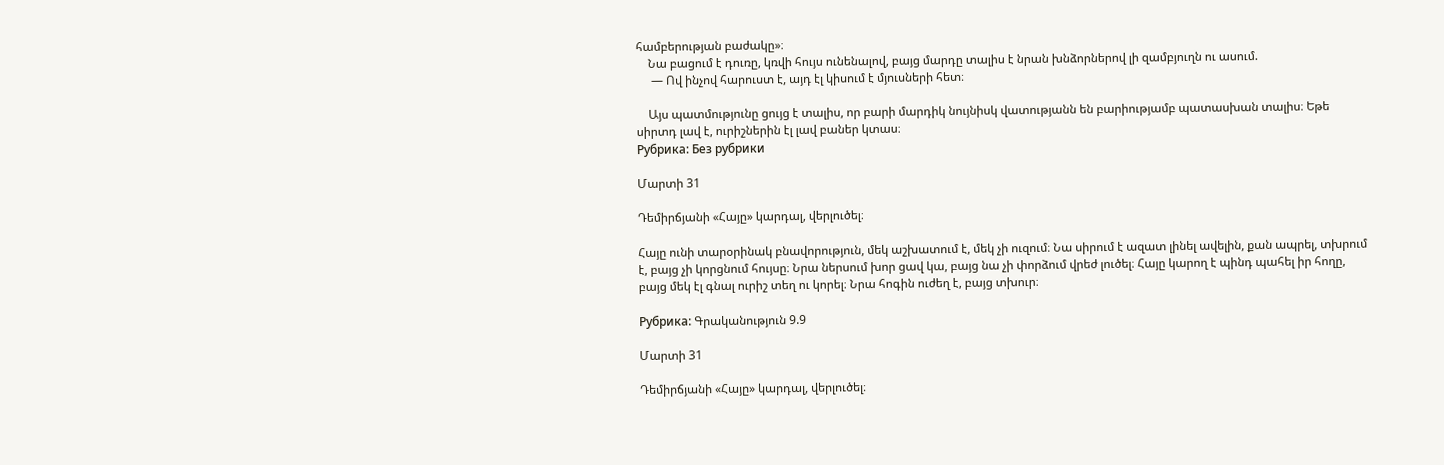համբերության բաժակը»։
    Նա բացում է դուռը, կռվի հույս ունենալով, բայց մարդը տալիս է նրան խնձորներով լի զամբյուղն ու ասում.
     — Ով ինչով հարուստ է, այդ էլ կիսում է մյուսների հետ։

    Այս պատմությունը ցույց է տալիս, որ բարի մարդիկ նույնիսկ վատությանն են բարիությամբ պատասխան տալիս։ Եթե սիրտդ լավ է, ուրիշներին էլ լավ բաներ կտաս։
Рубрика: Без рубрики

Մարտի 31

Դեմիրճյանի «Հայը» կարդալ, վերլուծել։

Հայը ունի տարօրինակ բնավորություն, մեկ աշխատում է, մեկ չի ուզում։ Նա սիրում է ազատ լինել ավելին, քան ապրել, տխրում է, բայց չի կորցնում հույսը։ Նրա ներսում խոր ցավ կա, բայց նա չի փորձում վրեժ լուծել։ Հայը կարող է պինդ պահել իր հողը, բայց մեկ էլ գնալ ուրիշ տեղ ու կորել։ Նրա հոգին ուժեղ է, բայց տխուր։

Рубрика: Գրականություն 9.9

Մարտի 31

Դեմիրճյանի «Հայը» կարդալ, վերլուծել։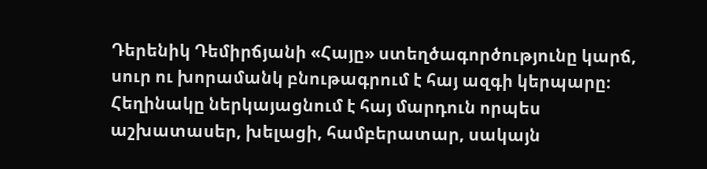Դերենիկ Դեմիրճյանի «Հայը» ստեղծագործությունը կարճ, սուր ու խորամանկ բնութագրում է հայ ազգի կերպարը։ Հեղինակը ներկայացնում է հայ մարդուն որպես աշխատասեր, խելացի, համբերատար, սակայն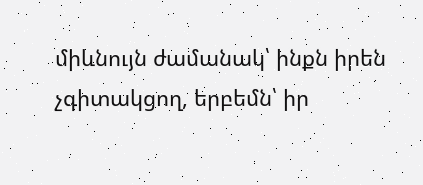միևնույն ժամանակ՝ ինքն իրեն չգիտակցող, երբեմն՝ իր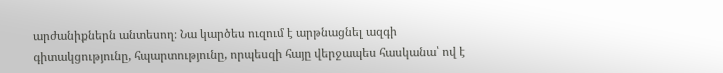արժանիքներն անտեսող։ Նա կարծես ուզում է արթնացնել ազգի գիտակցությունը, հպարտությունը, որպեսզի հայը վերջապես հասկանա՝ ով է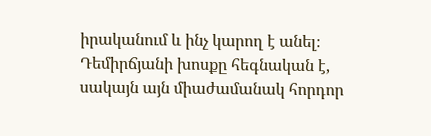իրականում և ինչ կարող է անել։ Դեմիրճյանի խոսքը հեգնական է, սակայն այն միաժամանակ հորդոր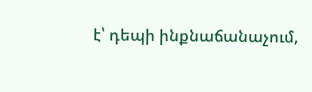է՝ դեպի ինքնաճանաչում,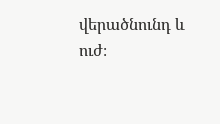վերածնունդ և ուժ։